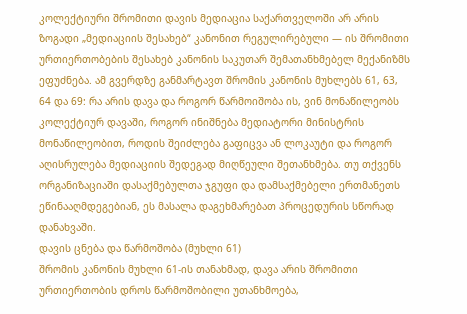კოლექტიური შრომითი დავის მედიაცია საქართველოში არ არის ზოგადი „მედიაციის შესახებ“ კანონით რეგულირებული — ის შრომითი ურთიერთობების შესახებ კანონის საკუთარ შემათანხმებელ მექანიზმს ეფუძნება. ამ გვერდზე განმარტავთ შრომის კანონის მუხლებს 61, 63, 64 და 69: რა არის დავა და როგორ წარმოიშობა ის, ვინ მონაწილეობს კოლექტიურ დავაში, როგორ ინიშნება მედიატორი მინისტრის მონაწილეობით, როდის შეიძლება გაფიცვა ან ლოკაუტი და როგორ აღისრულება მედიაციის შედეგად მიღწეული შეთანხმება. თუ თქვენს ორგანიზაციაში დასაქმებულთა ჯგუფი და დამსაქმებელი ერთმანეთს ეწინააღმდეგებიან, ეს მასალა დაგეხმარებათ პროცედურის სწორად დანახვაში.
დავის ცნება და წარმოშობა (მუხლი 61)
შრომის კანონის მუხლი 61-ის თანახმად, დავა არის შრომითი ურთიერთობის დროს წარმოშობილი უთანხმოება,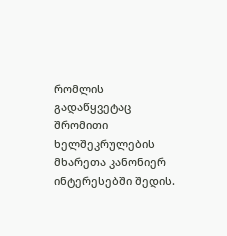რომლის გადაწყვეტაც შრომითი ხელშეკრულების მხარეთა კანონიერ ინტერესებში შედის.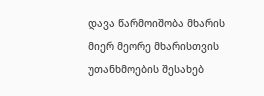დავა წარმოიშობა მხარის მიერ მეორე მხარისთვის უთანხმოების შესახებ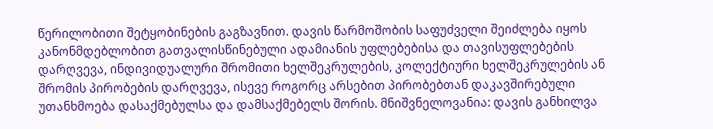წერილობითი შეტყობინების გაგზავნით. დავის წარმოშობის საფუძველი შეიძლება იყოს კანონმდებლობით გათვალისწინებული ადამიანის უფლებებისა და თავისუფლებების დარღვევა, ინდივიდუალური შრომითი ხელშეკრულების, კოლექტიური ხელშეკრულების ან შრომის პირობების დარღვევა, ისევე როგორც არსებით პირობებთან დაკავშირებული უთანხმოება დასაქმებულსა და დამსაქმებელს შორის. მნიშვნელოვანია: დავის განხილვა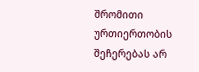შრომითი ურთიერთობის შეჩერებას არ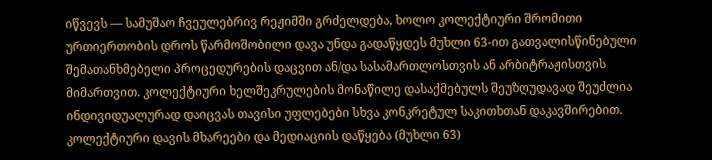იწვევს — სამუშაო ჩვეულებრივ რეჟიმში გრძელდება, ხოლო კოლექტიური შრომითი ურთიერთობის დროს წარმოშობილი დავა უნდა გადაწყდეს მუხლი 63-ით გათვალისწინებული შემათანხმებელი პროცედურების დაცვით ან/და სასამართლოსთვის ან არბიტრაჟისთვის მიმართვით. კოლექტიური ხელშეკრულების მონაწილე დასაქმებულს შეუზღუდავად შეუძლია ინდივიდუალურად დაიცვას თავისი უფლებები სხვა კონკრეტულ საკითხთან დაკავშირებით.
კოლექტიური დავის მხარეები და მედიაციის დაწყება (მუხლი 63)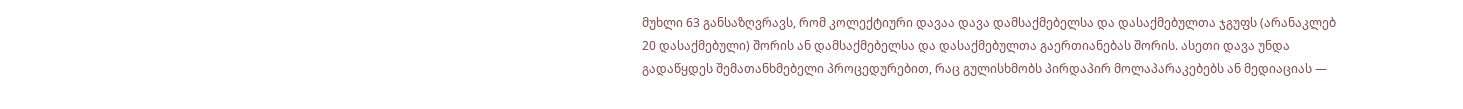მუხლი 63 განსაზღვრავს, რომ კოლექტიური დავაა დავა დამსაქმებელსა და დასაქმებულთა ჯგუფს (არანაკლებ 20 დასაქმებული) შორის ან დამსაქმებელსა და დასაქმებულთა გაერთიანებას შორის. ასეთი დავა უნდა გადაწყდეს შემათანხმებელი პროცედურებით, რაც გულისხმობს პირდაპირ მოლაპარაკებებს ან მედიაციას —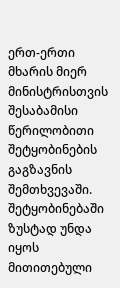ერთ-ერთი მხარის მიერ მინისტრისთვის შესაბამისი წერილობითი შეტყობინების გაგზავნის შემთხვევაში. შეტყობინებაში ზუსტად უნდა იყოს მითითებული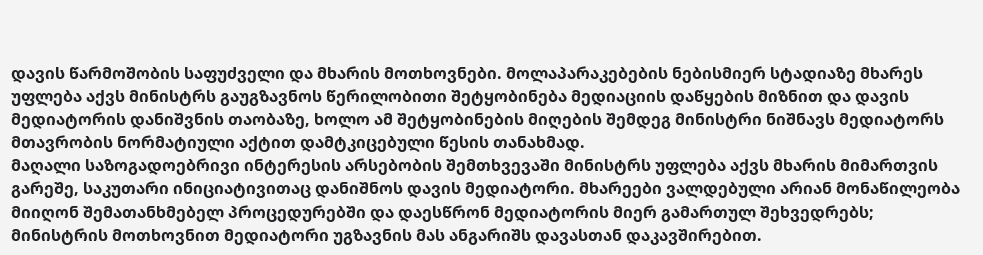დავის წარმოშობის საფუძველი და მხარის მოთხოვნები. მოლაპარაკებების ნებისმიერ სტადიაზე მხარეს უფლება აქვს მინისტრს გაუგზავნოს წერილობითი შეტყობინება მედიაციის დაწყების მიზნით და დავის მედიატორის დანიშვნის თაობაზე, ხოლო ამ შეტყობინების მიღების შემდეგ მინისტრი ნიშნავს მედიატორს მთავრობის ნორმატიული აქტით დამტკიცებული წესის თანახმად.
მაღალი საზოგადოებრივი ინტერესის არსებობის შემთხვევაში მინისტრს უფლება აქვს მხარის მიმართვის გარეშე, საკუთარი ინიციატივითაც დანიშნოს დავის მედიატორი. მხარეები ვალდებული არიან მონაწილეობა მიიღონ შემათანხმებელ პროცედურებში და დაესწრონ მედიატორის მიერ გამართულ შეხვედრებს; მინისტრის მოთხოვნით მედიატორი უგზავნის მას ანგარიშს დავასთან დაკავშირებით.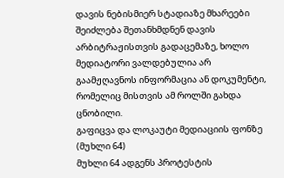დავის ნებისმიერ სტადიაზე მხარეები შეიძლება შეთანხმდნენ დავის არბიტრაჟისთვის გადაცემაზე, ხოლო მედიატორი ვალდებულია არ გაამჟღავნოს ინფორმაცია ან დოკუმენტი, რომელიც მისთვის ამ როლში გახდა ცნობილი.
გაფიცვა და ლოკაუტი მედიაციის ფონზე (მუხლი 64)
მუხლი 64 ადგენს პროტესტის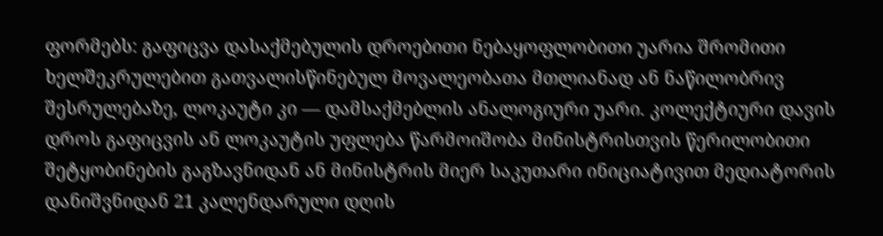ფორმებს: გაფიცვა დასაქმებულის დროებითი ნებაყოფლობითი უარია შრომითი ხელშეკრულებით გათვალისწინებულ მოვალეობათა მთლიანად ან ნაწილობრივ შესრულებაზე, ლოკაუტი კი — დამსაქმებლის ანალოგიური უარი. კოლექტიური დავის დროს გაფიცვის ან ლოკაუტის უფლება წარმოიშობა მინისტრისთვის წერილობითი შეტყობინების გაგზავნიდან ან მინისტრის მიერ საკუთარი ინიციატივით მედიატორის დანიშვნიდან 21 კალენდარული დღის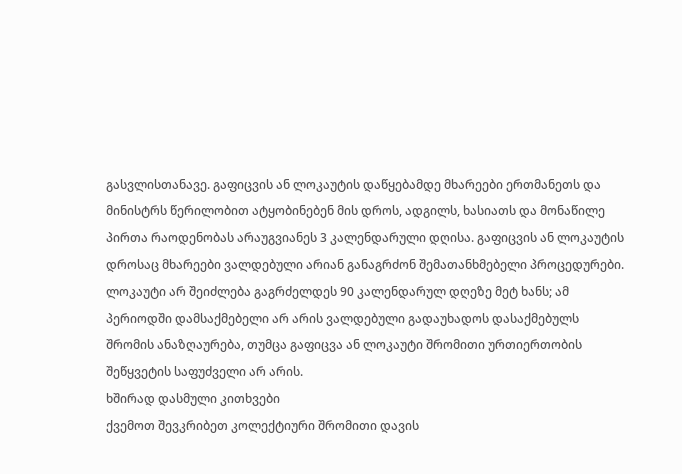გასვლისთანავე. გაფიცვის ან ლოკაუტის დაწყებამდე მხარეები ერთმანეთს და მინისტრს წერილობით ატყობინებენ მის დროს, ადგილს, ხასიათს და მონაწილე პირთა რაოდენობას არაუგვიანეს 3 კალენდარული დღისა. გაფიცვის ან ლოკაუტის დროსაც მხარეები ვალდებული არიან განაგრძონ შემათანხმებელი პროცედურები. ლოკაუტი არ შეიძლება გაგრძელდეს 90 კალენდარულ დღეზე მეტ ხანს; ამ პერიოდში დამსაქმებელი არ არის ვალდებული გადაუხადოს დასაქმებულს შრომის ანაზღაურება, თუმცა გაფიცვა ან ლოკაუტი შრომითი ურთიერთობის შეწყვეტის საფუძველი არ არის.
ხშირად დასმული კითხვები
ქვემოთ შევკრიბეთ კოლექტიური შრომითი დავის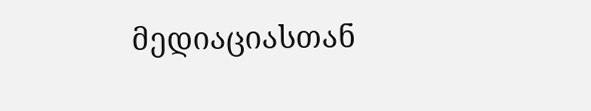მედიაციასთან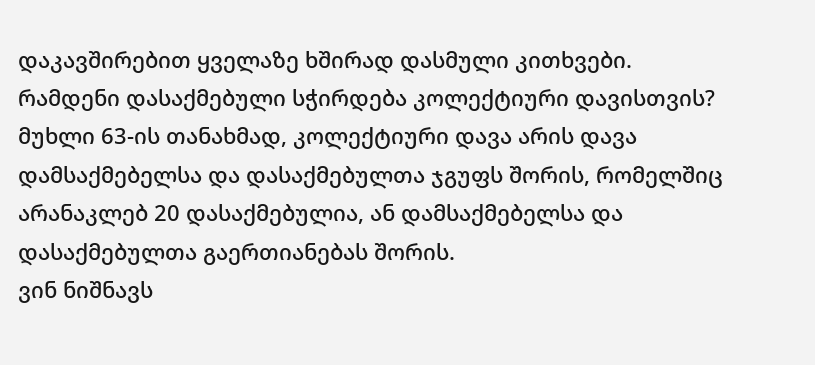დაკავშირებით ყველაზე ხშირად დასმული კითხვები.
რამდენი დასაქმებული სჭირდება კოლექტიური დავისთვის?
მუხლი 63-ის თანახმად, კოლექტიური დავა არის დავა დამსაქმებელსა და დასაქმებულთა ჯგუფს შორის, რომელშიც არანაკლებ 20 დასაქმებულია, ან დამსაქმებელსა და დასაქმებულთა გაერთიანებას შორის.
ვინ ნიშნავს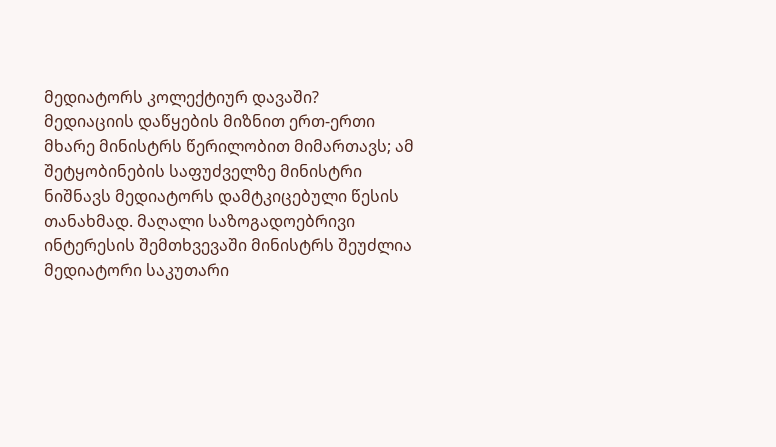მედიატორს კოლექტიურ დავაში?
მედიაციის დაწყების მიზნით ერთ-ერთი მხარე მინისტრს წერილობით მიმართავს; ამ შეტყობინების საფუძველზე მინისტრი ნიშნავს მედიატორს დამტკიცებული წესის თანახმად. მაღალი საზოგადოებრივი ინტერესის შემთხვევაში მინისტრს შეუძლია მედიატორი საკუთარი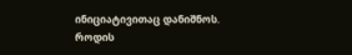ინიციატივითაც დანიშნოს.
როდის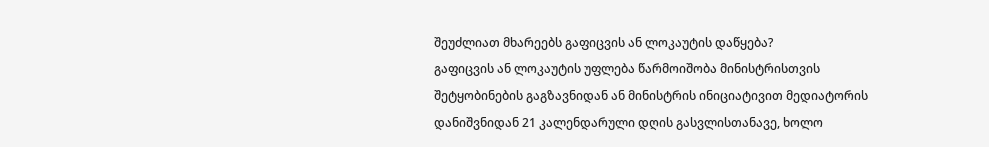შეუძლიათ მხარეებს გაფიცვის ან ლოკაუტის დაწყება?
გაფიცვის ან ლოკაუტის უფლება წარმოიშობა მინისტრისთვის შეტყობინების გაგზავნიდან ან მინისტრის ინიციატივით მედიატორის დანიშვნიდან 21 კალენდარული დღის გასვლისთანავე, ხოლო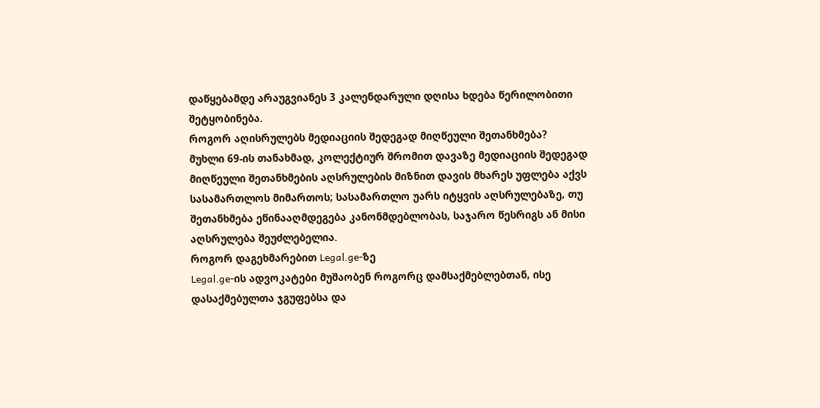დაწყებამდე არაუგვიანეს 3 კალენდარული დღისა ხდება წერილობითი შეტყობინება.
როგორ აღისრულებს მედიაციის შედეგად მიღწეული შეთანხმება?
მუხლი 69-ის თანახმად, კოლექტიურ შრომით დავაზე მედიაციის შედეგად მიღწეული შეთანხმების აღსრულების მიზნით დავის მხარეს უფლება აქვს სასამართლოს მიმართოს; სასამართლო უარს იტყვის აღსრულებაზე, თუ შეთანხმება ეწინააღმდეგება კანონმდებლობას, საჯარო წესრიგს ან მისი აღსრულება შეუძლებელია.
როგორ დაგეხმარებით Legal.ge-ზე
Legal.ge-ის ადვოკატები მუშაობენ როგორც დამსაქმებლებთან, ისე დასაქმებულთა ჯგუფებსა და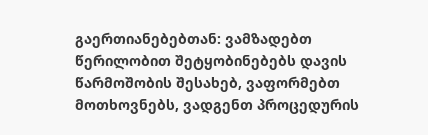გაერთიანებებთან: ვამზადებთ წერილობით შეტყობინებებს დავის წარმოშობის შესახებ, ვაფორმებთ მოთხოვნებს, ვადგენთ პროცედურის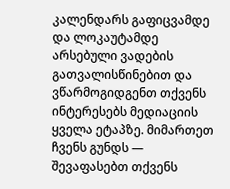კალენდარს გაფიცვამდე და ლოკაუტამდე არსებული ვადების გათვალისწინებით და ვწარმოგიდგენთ თქვენს ინტერესებს მედიაციის ყველა ეტაპზე. მიმართეთ ჩვენს გუნდს — შევაფასებთ თქვენს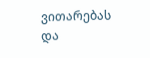ვითარებას და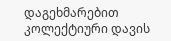დაგეხმარებით კოლექტიური დავის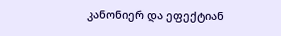კანონიერ და ეფექტიან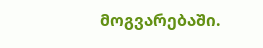მოგვარებაში.